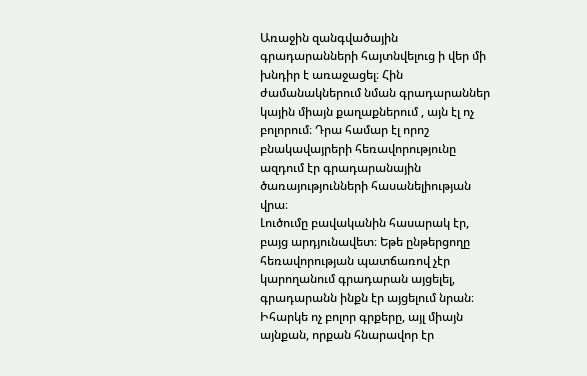Առաջին զանգվածային գրադարանների հայտնվելուց ի վեր մի խնդիր է առաջացել։ Հին ժամանակներում նման գրադարաններ կային միայն քաղաքներում , այն էլ ոչ բոլորում։ Դրա համար էլ որոշ բնակավայրերի հեռավորությունը ազդում էր գրադարանային ծառայությունների հասանելիության վրա։
Լուծումը բավականին հասարակ էր, բայց արդյունավետ։ Եթե ընթերցողը հեռավորության պատճառով չէր կարողանում գրադարան այցելել, գրադարանն ինքն էր այցելում նրան։ Իհարկե ոչ բոլոր գրքերը, այլ միայն այնքան, որքան հնարավոր էր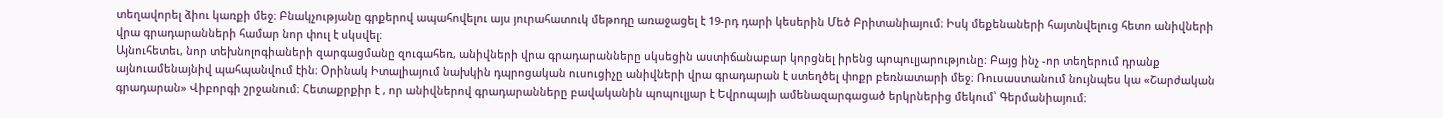տեղավորել ձիու կառքի մեջ։ Բնակչությանը գրքերով ապահովելու այս յուրահատուկ մեթոդը առաջացել է 19-րդ դարի կեսերին Մեծ Բրիտանիայում։ Իսկ մեքենաների հայտնվելուց հետո անիվների վրա գրադարանների համար նոր փուլ է սկսվել։
Այնուհետեւ, նոր տեխնոլոգիաների զարգացմանը զուգահեռ, անիվների վրա գրադարանները սկսեցին աստիճանաբար կորցնել իրենց պոպուլյարությունը։ Բայց ինչ -որ տեղերում դրանք այնուամենայնիվ պահպանվում էին։ Օրինակ Իտալիայում նախկին դպրոցական ուսուցիչը անիվների վրա գրադարան է ստեղծել փոքր բեռնատարի մեջ։ Ռուսաստանում նույնպես կա «Շարժական գրադարան» Վիբորգի շրջանում։ Հետաքրքիր է , որ անիվներով գրադարանները բավականին պոպուլյար է Եվրոպայի ամենազարգացած երկրներից մեկում՝ Գերմանիայում։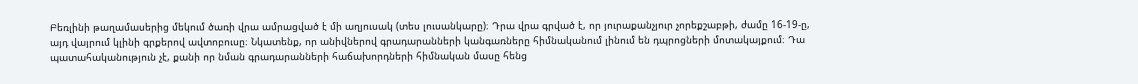Բեռլինի թաղամասերից մեկում ծառի վրա ամրացված է մի աղյուսակ (տես լուսանկարը)։ Դրա վրա գրված է, որ յուրաքանչյուր չորեքշաբթի, ժամը 16-19-ը, այդ վայրում կլինի գրքերով ավտոբուսը։ Նկատենք, որ անիվներով գրադարանների կանգառները հիմնականում լինում են դպրոցների մոտակայքում։ Դա պատահականություն չէ, քանի որ նման գրադարանների հաճախորդների հիմնական մասը հենց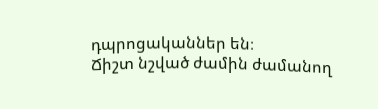դպրոցականներ են։
Ճիշտ նշված ժամին ժամանող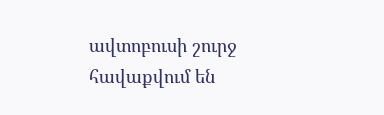ավտոբուսի շուրջ հավաքվում են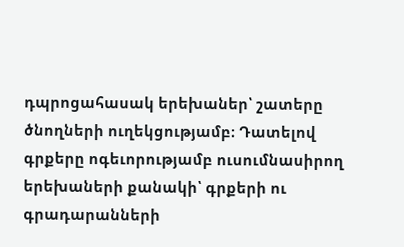դպրոցահասակ երեխաներ՝ շատերը ծնողների ուղեկցությամբ։ Դատելով գրքերը ոգեւորությամբ ուսումնասիրող երեխաների քանակի՝ գրքերի ու գրադարանների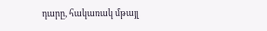դարը, հակառակ մթայլ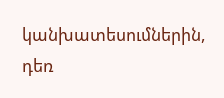կանխատեսումներին, դեռ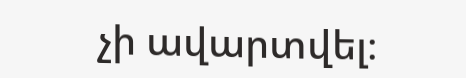չի ավարտվել։